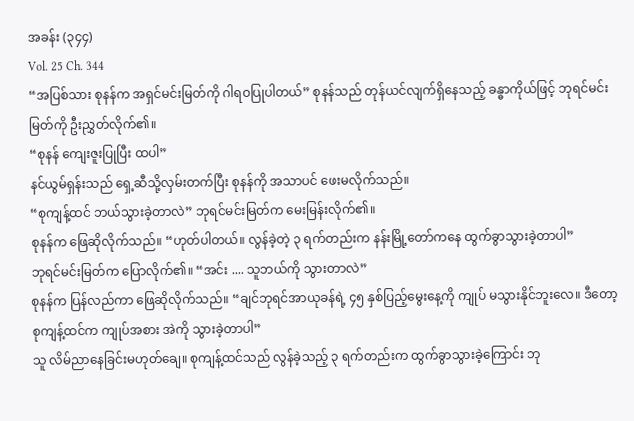အခန်း (၃၄၄)
Vol. 25 Ch. 344
“အပြစ်သား စုနန်က အရှင်မင်းမြတ်ကို ဂါရဝပြုပါတယ်” စုနန်သည် တုန်ယင်လျက်ရှိနေသည့် ခန္ဓာကိုယ်ဖြင့် ဘုရင်မင်းမြတ်ကို ဦးညွှတ်လိုက်၏။
“စုနန် ကျေးဇူးပြုပြီး ထပါ”
နင်ယွမ်ရှန်းသည် ရှေ့ဆီသို့လှမ်းတက်ပြီး စုနန်ကို အသာပင် ဖေးမလိုက်သည်။
“စုကျန့်ထင် ဘယ်သွားခဲ့တာလဲ” ဘုရင်မင်းမြတ်က မေးမြန်းလိုက်၏။
စုနန်က ဖြေဆိုလိုက်သည်။ “ဟုတ်ပါတယ်။ လွန်ခဲ့တဲ့ ၃ ရက်တည်းက နန်းမြို့တော်ကနေ ထွက်ခွာသွားခဲ့တာပါ”
ဘုရင်မင်းမြတ်က ပြောလိုက်၏။ “အင်း .... သူဘယ်ကို သွားတာလဲ”
စုနန်က ပြန်လည်ကာ ဖြေဆိုလိုက်သည်။ “ချင်ဘုရင်အာယုခန်ရဲ့ ၄၅ နှစ်ပြည့်မွေးနေ့ကို ကျုပ် မသွားနိုင်ဘူးလေ။ ဒီတော့ စုကျန့်ထင်က ကျုပ်အစား အဲကို သွားခဲ့တာပါ”
သူ လိမ်ညာနေခြင်းမဟုတ်ချေ။ စုကျန့်ထင်သည် လွန်ခဲ့သည့် ၃ ရက်တည်းက ထွက်ခွာသွားခဲ့ကြောင်း ဘု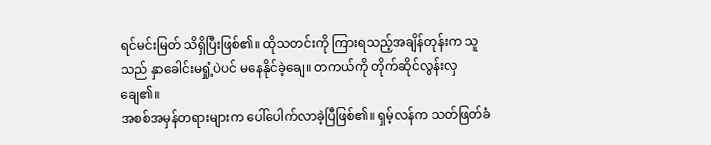ရင်မင်းမြတ် သိရှိပြီးဖြစ်၏။ ထိုသတင်းကို ကြားရသည့်အချိန်တုန်းက သူသည် နှာခေါင်းမရှုံ့ပဲပင် မနေနိုင်ခဲ့ချေ။ တကယ်ကို တိုက်ဆိုင်လွန်းလှချေ၏။
အစစ်အမှန်တရားများက ပေါ်ပေါက်လာခဲ့ပြီဖြစ်၏။ ရှမ့်လန်က သတ်ဖြတ်ခံ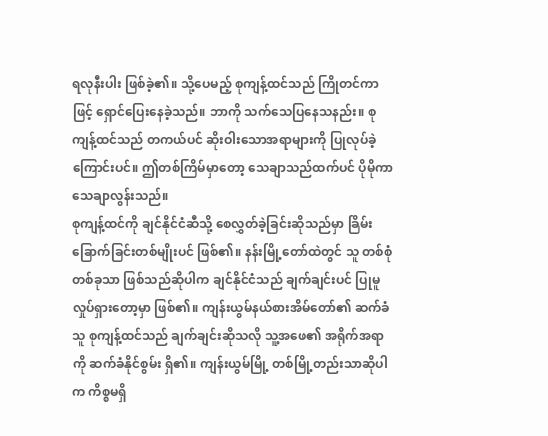ရလုနီးပါး ဖြစ်ခဲ့၏။ သို့ပေမည့် စုကျန့်ထင်သည် ကြိုတင်ကာဖြင့် ရှောင်ပြေးနေခဲ့သည်။ ဘာကို သက်သေပြနေသနည်း။ စုကျန့်ထင်သည် တကယ်ပင် ဆိုးဝါးသောအရာများကို ပြုလုပ်ခဲ့ကြောင်းပင်။ ဤတစ်ကြိမ်မှာတော့ သေချာသည်ထက်ပင် ပိုမိုကာ သေချာလွန်းသည်။
စုကျန့်ထင်ကို ချင်နိုင်ငံဆီသို့ စေလွှတ်ခဲ့ခြင်းဆိုသည်မှာ ခြိမ်းခြောက်ခြင်းတစ်မျိုးပင် ဖြစ်၏။ နန်းမြို့တော်ထဲတွင် သူ တစ်စုံတစ်ခုသာ ဖြစ်သည်ဆိုပါက ချင်နိုင်ငံသည် ချက်ချင်းပင် ပြုမူလှုပ်ရှားတော့မှာ ဖြစ်၏။ ကျန်းယွမ်နယ်စားအိမ်တော်၏ ဆက်ခံသူ စုကျန့်ထင်သည် ချက်ချင်းဆိုသလို သူ့အဖေ၏ အရိုက်အရာကို ဆက်ခံနိုင်စွမ်း ရှိ၏။ ကျန်းယွမ်မြို့ တစ်မြို့တည်းသာဆိုပါက ကိစ္စမရှိ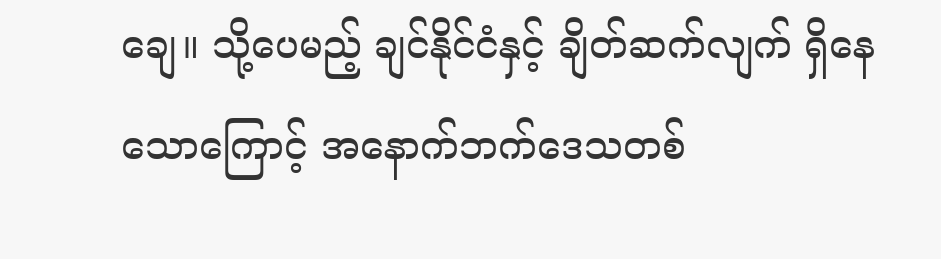ချေ။ သို့ပေမည့် ချင်နိုင်ငံနှင့် ချိတ်ဆက်လျက် ရှိနေသောကြောင့် အနောက်ဘက်ဒေသတစ်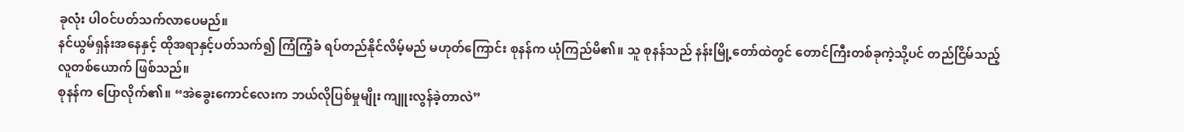ခုလုံး ပါဝင်ပတ်သက်လာပေမည်။
နင်ယွမ်ရှန်းအနေနှင့် ထိုအရာနှင့်ပတ်သက်၍ ကြံကြံ့ခံ ရပ်တည်နိုင်လိမ့်မည် မဟုတ်ကြောင်း စုနန်က ယုံကြည်မိ၏။ သူ စုနန်သည် နန်းမြို့တော်ထဲတွင် တောင်ကြီးတစ်ခုကဲ့သို့ပင် တည်ငြိမ်သည့် လူတစ်ယောက် ဖြစ်သည်။
စုနန်က ပြောလိုက်၏။ “အဲခွေးကောင်လေးက ဘယ်လိုပြစ်မှုမျိုး ကျူးလွန်ခဲ့တာလဲ”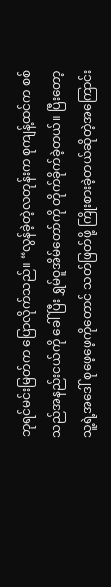ဘုရင်မင်းမြတ်က ပြောလိုက်သည်။ “လွန်ခဲ့တဲ့လတုန်းက စုကျန့်ထင်က စစ်သည်အနည်းငယ်ကို ခေါ်ပြီး ရွှမ်ဝူအိမ်တော်ကို တိုက်ခိုက်ခဲ့တယ်။ ပြီးတော့ သူ့ရဲ့အဒေါ် စုဖေ့ဖေ့ကိုတောင် သတ်ဖြတ်ဖို့ ကြိုးစားခဲ့တယ်ဆိုတဲ့အကြောင်း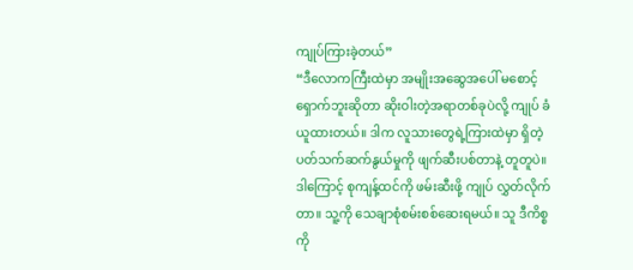ကျုပ်ကြားခဲ့တယ်”
“ဒီလောကကြီးထဲမှာ အမျိုးအဆွေအပေါ် မစောင့်ရှောက်ဘူးဆိုတာ ဆိုးဝါးတဲ့အရာတစ်ခုပဲလို့ ကျုပ် ခံယူထားတယ်။ ဒါက လူသားတွေရဲ့ကြားထဲမှာ ရှိတဲ့ ပတ်သက်ဆက်နွယ်မှုကို ဖျက်ဆီးပစ်တာနဲ့ တူတူပဲ။ ဒါကြောင့် စုကျန့်ထင်ကို ဖမ်းဆီးဖို့ ကျုပ် လွှတ်လိုက်တာ။ သူ့ကို သေချာစုံစမ်းစစ်ဆေးရမယ်။ သူ ဒီကိစ္စကို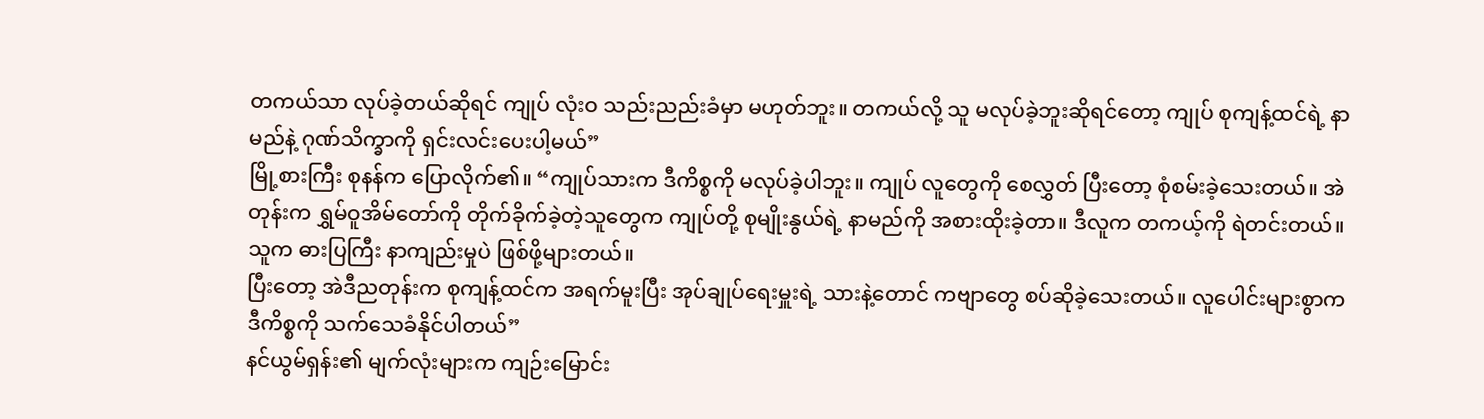တကယ်သာ လုပ်ခဲ့တယ်ဆိုရင် ကျုပ် လုံးဝ သည်းညည်းခံမှာ မဟုတ်ဘူး။ တကယ်လို့ သူ မလုပ်ခဲ့ဘူးဆိုရင်တော့ ကျုပ် စုကျန့်ထင်ရဲ့ နာမည်နဲ့ ဂုဏ်သိက္ခာကို ရှင်းလင်းပေးပါ့မယ်”
မြို့စားကြီး စုနန်က ပြောလိုက်၏။ “ကျုပ်သားက ဒီကိစ္စကို မလုပ်ခဲ့ပါဘူး။ ကျုပ် လူတွေကို စေလွှတ် ပြီးတော့ စုံစမ်းခဲ့သေးတယ်။ အဲတုန်းက ရွှမ်ဝူအိမ်တော်ကို တိုက်ခိုက်ခဲ့တဲ့သူတွေက ကျုပ်တို့ စုမျိုးနွယ်ရဲ့ နာမည်ကို အစားထိုးခဲ့တာ။ ဒီလူက တကယ့်ကို ရဲတင်းတယ်။ သူက ဓားပြကြီး နာကျည်းမှုပဲ ဖြစ်ဖို့များတယ်။
ပြီးတော့ အဲဒီညတုန်းက စုကျန့်ထင်က အရက်မူးပြီး အုပ်ချုပ်ရေးမှူးရဲ့ သားနဲ့တောင် ကဗျာတွေ စပ်ဆိုခဲ့သေးတယ်။ လူပေါင်းများစွာက ဒီကိစ္စကို သက်သေခံနိုင်ပါတယ်”
နင်ယွမ်ရှန်း၏ မျက်လုံးများက ကျဉ်းမြောင်း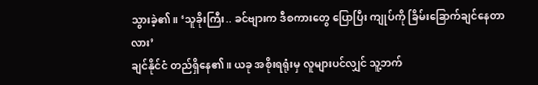သွားခဲ့၏။ ‘သူခိုးကြီး.. ခင်ဗျားက ဒီစကားတွေ ပြောပြီး ကျုပ်ကို ခြိမ်းခြောက်ချင်နေတာလား’
ချင်နိုင်ငံ တည်ရှိနေ၏။ ယခု အစိုးရရုံးမှ လူများပင်လျှင် သူ့ဘက်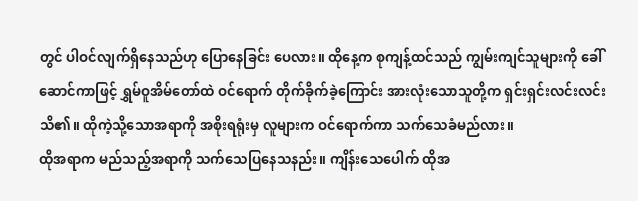တွင် ပါဝင်လျက်ရှိနေသည်ဟု ပြောနေခြင်း ပေလား။ ထိုနေ့က စုကျန့်ထင်သည် ကျွမ်းကျင်သူများကို ခေါ်ဆောင်ကာဖြင့် ရွှမ်ဝူအိမ်တော်ထဲ ဝင်ရောက် တိုက်ခိုက်ခဲ့ကြောင်း အားလုံးသောသူတို့က ရှင်းရှင်းလင်းလင်း သိ၏။ ထိုကဲ့သို့သောအရာကို အစိုးရရုံးမှ လူများက ဝင်ရောက်ကာ သက်သေခံမည်လား။
ထိုအရာက မည်သည့်အရာကို သက်သေပြနေသနည်း။ ကျိန်းသေပေါက် ထိုအ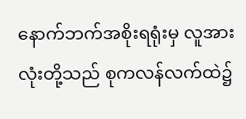နောက်ဘက်အစိုးရရုံးမှ လူအားလုံးတို့သည် စုကလန်လက်ထဲ၌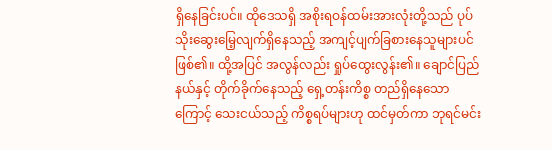ရှိနေခြင်းပင်။ ထိုဒေသရှိ အစိုးရဝန်ထမ်းအားလုံးတို့သည် ပုပ်သိုးဆွေးမြေ့လျက်ရှိနေသည့် အကျင့်ပျက်ခြစားနေသူများပင် ဖြစ်၏။ ထို့အပြင် အလွန်လည်း ရှုပ်ထွေးလွန်း၏။ ချောင်ပြည်နယ်နှင့် တိုက်ခိုက်နေသည့် ရှေ့တန်းကိစ္စ တည်ရှိနေသောကြောင့် သေးငယ်သည့် ကိစ္စရပ်များဟု ထင်မှတ်ကာ ဘုရင်မင်း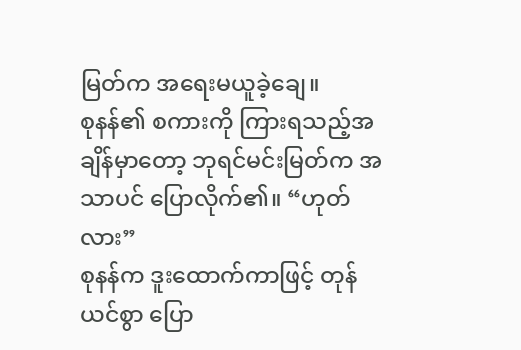မြတ်က အရေးမယူခဲ့ချေ။
စုနန်၏ စကားကို ကြားရသည့်အချိန်မှာတော့ ဘုရင်မင်းမြတ်က အသာပင် ပြောလိုက်၏။ “ဟုတ်လား”
စုနန်က ဒူးထောက်ကာဖြင့် တုန်ယင်စွာ ပြော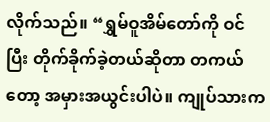လိုက်သည်။ “ရွှမ်ဝူအိမ်တော်ကို ဝင်ပြီး တိုက်ခိုက်ခဲ့တယ်ဆိုတာ တကယ်တော့ အမှားအယွင်းပါပဲ။ ကျုပ်သားက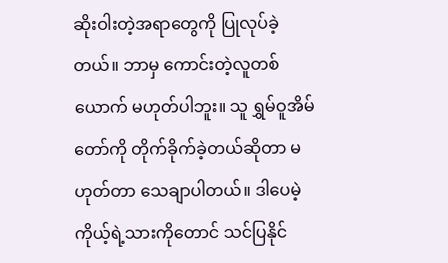ဆိုးဝါးတဲ့အရာတွေကို ပြုလုပ်ခဲ့တယ်။ ဘာမှ ကောင်းတဲ့လူတစ်ယောက် မဟုတ်ပါဘူး။ သူ ရွှမ်ဝူအိမ်တော်ကို တိုက်ခိုက်ခဲ့တယ်ဆိုတာ မဟုတ်တာ သေချာပါတယ်။ ဒါပေမဲ့ ကိုယ့်ရဲ့သားကိုတောင် သင်ပြနိုင်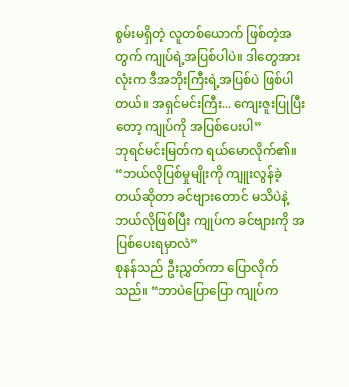စွမ်းမရှိတဲ့ လူတစ်ယောက် ဖြစ်တဲ့အတွက် ကျုပ်ရဲ့အပြစ်ပါပဲ။ ဒါတွေအားလုံးက ဒီအဘိုးကြီးရဲ့အပြစ်ပဲ ဖြစ်ပါတယ်။ အရှင်မင်းကြီး... ကျေးဇူးပြုပြီးတော့ ကျုပ်ကို အပြစ်ပေးပါ”
ဘုရင်မင်းမြတ်က ရယ်မောလိုက်၏။ “ဘယ်လိုပြစ်မှုမျိုးကို ကျူးလွန်ခဲ့တယ်ဆိုတာ ခင်ဗျားတောင် မသိပဲနဲ့ ဘယ်လိုဖြစ်ပြီး ကျုပ်က ခင်ဗျားကို အပြစ်ပေးရမှာလဲ”
စုနန်သည် ဦးညွှတ်ကာ ပြောလိုက်သည်။ “ဘာပဲပြောပြော ကျုပ်က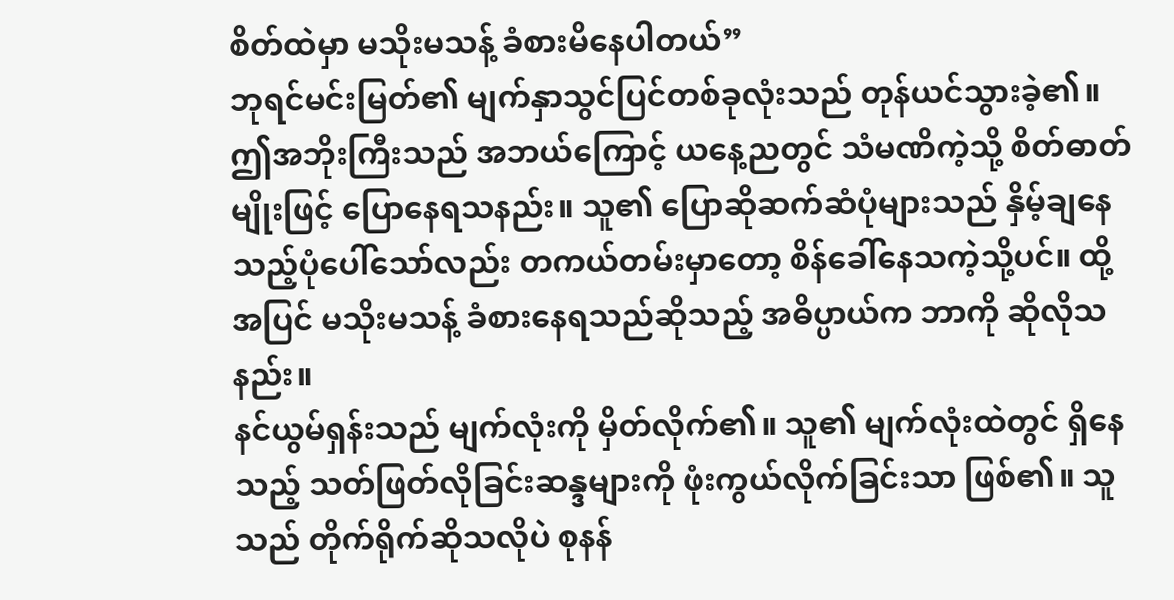စိတ်ထဲမှာ မသိုးမသန့် ခံစားမိနေပါတယ်”
ဘုရင်မင်းမြတ်၏ မျက်နှာသွင်ပြင်တစ်ခုလုံးသည် တုန်ယင်သွားခဲ့၏။ ဤအဘိုးကြီးသည် အဘယ်ကြောင့် ယနေ့ညတွင် သံမဏိကဲ့သို့ စိတ်ဓာတ်မျိုးဖြင့် ပြောနေရသနည်း။ သူ၏ ပြောဆိုဆက်ဆံပုံများသည် နှိမ့်ချနေသည့်ပုံပေါ်သော်လည်း တကယ်တမ်းမှာတော့ စိန်ခေါ်နေသကဲ့သို့ပင်။ ထို့အပြင် မသိုးမသန့် ခံစားနေရသည်ဆိုသည့် အဓိပ္ပာယ်က ဘာကို ဆိုလိုသနည်း။
နင်ယွမ်ရှန်းသည် မျက်လုံးကို မှိတ်လိုက်၏။ သူ၏ မျက်လုံးထဲတွင် ရှိနေသည့် သတ်ဖြတ်လိုခြင်းဆန္ဒများကို ဖုံးကွယ်လိုက်ခြင်းသာ ဖြစ်၏။ သူသည် တိုက်ရိုက်ဆိုသလိုပဲ စုနန်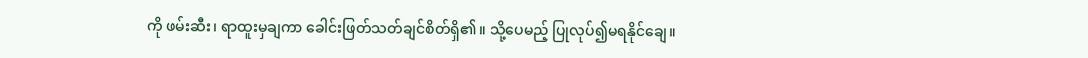ကို ဖမ်းဆီး၊ ရာထူးမှချကာ ခေါင်းဖြတ်သတ်ချင်စိတ်ရှိ၏။ သို့ပေမည့် ပြုလုပ်၍မရနိုင်ချေ။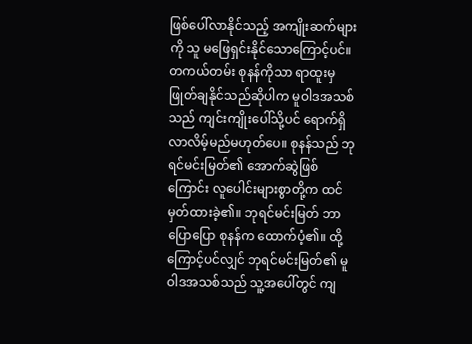ဖြစ်ပေါ်လာနိုင်သည့် အကျိုးဆက်များကို သူ မဖြေရှင်းနိုင်သောကြောင့်ပင်။
တကယ်တမ်း စုနန်ကိုသာ ရာထူးမှ ဖြုတ်ချနိုင်သည်ဆိုပါက မူဝါဒအသစ်သည် ကျင်းကျိုးပေါ်သို့ပင် ရောက်ရှိလာလိမ့်မည်မဟုတ်ပေ။ စုနန်သည် ဘုရင်မင်းမြတ်၏ အောက်ဆွဲဖြစ်ကြောင်း လူပေါင်းများစွာတို့က ထင်မှတ်ထားခဲ့၏။ ဘုရင်မင်းမြတ် ဘာပြောပြော စုနန်က ထောက်ပံ့၏။ ထို့ကြောင့်ပင်လျှင် ဘုရင်မင်းမြတ်၏ မူဝါဒအသစ်သည် သူ့အပေါ်တွင် ကျ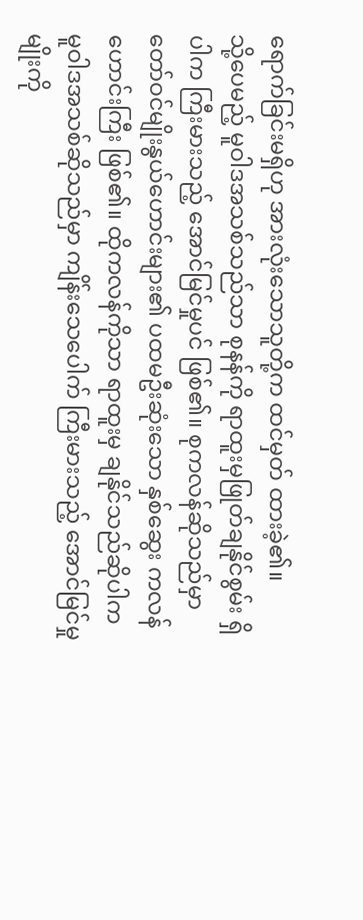ရောက်ခြင်းမရှိဟု အားလုံးသောသူတို့က ထင်မှတ် ထားခဲ့၏။
သို့ပေမည့် မူဝါဒအသစ်သည်သာ စုနန်ကို ရာထူးမှဖြုတ်ချနိုင်စွမ်း ရှိပါက ကြီးမားသည့် အောင်မြင်မှုပင် ဖြစ်၏။ စုကလန်ဆိုသည်မှာ တော်ဝင်မျိုးနွယ်ဟောင်းများ၏ ပထမဦးဆုံးသော နှစ်ဆွေး ကလန်ဟောင်းကြီး ဖြစ်၏။ ထိုကလန်ကိုသာ ရာထူးမှ ချနိုင်သည်ဆိုပါက မူဝါဒအသစ်ဆိုသည်မှာ ကျိန်းသေပေါက် ကြီးမားသည့် အောင်မြင်မှုမျိုးကို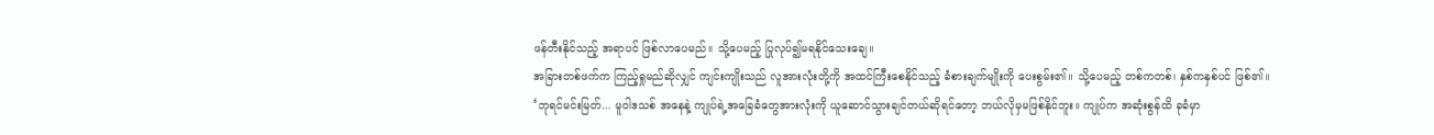ဖန်တီးနိုင်သည့် အရာပင် ဖြစ်လာပေမည်။ သို့ပေမည့် ပြုလုပ်၍မရနိုင်သေးချေ။
အခြားတစ်ဖက်က ကြည့်ရှုမည်ဆိုလျှင် ကျင်းကျိုးသည် လူအားလုံးတို့ကို အထင်ကြီးစေနိုင်သည့် ခံစားချက်မျိုးကို ပေးစွမ်း၏။ သို့ပေမည့် တစ်ကတစ်၊ နှစ်ကနှစ်ပင် ဖြစ်၏။
‘ဘုရင်မင်းမြတ်... မူဝါဒသစ် အနေနဲ့ ကျုပ်ရဲ့အခြေခံတွေအားလုံးကို ယူဆောင်သွားချင်တယ်ဆိုရင်တော့ ဘယ်လိုမှမဖြစ်နိုင်ဘူး။ ကျုပ်က အဆုံးစွန်ထိ ခုခံမှာ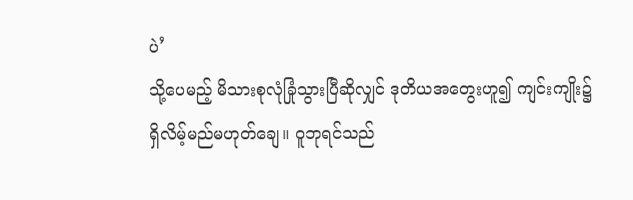ပဲ’
သို့ပေမည့် မိသားစုလုံခြုံသွားပြီဆိုလျှင် ဒုတိယအတွေးဟူ၍ ကျင်းကျိုး၌ ရှိလိမ့်မည်မဟုတ်ချေ။ ဝူဘုရင်သည်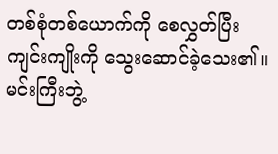တစ်စုံတစ်ယောက်ကို စေလွှတ်ပြီး ကျင်းကျိုးကို သွေးဆောင်ခဲ့သေး၏။ မင်းကြီးဘွဲ့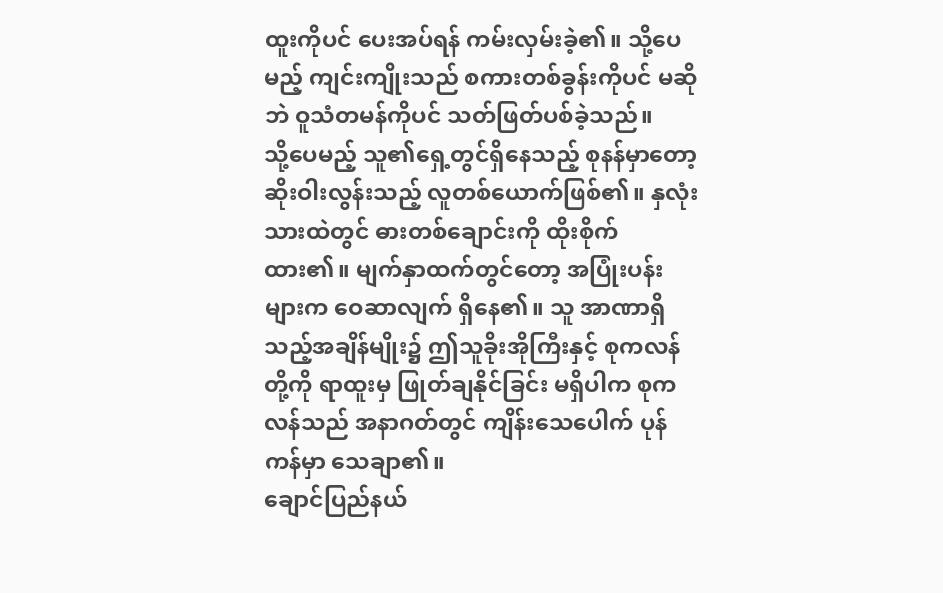ထူးကိုပင် ပေးအပ်ရန် ကမ်းလှမ်းခဲ့၏။ သို့ပေမည့် ကျင်းကျိုးသည် စကားတစ်ခွန်းကိုပင် မဆိုဘဲ ဝူသံတမန်ကိုပင် သတ်ဖြတ်ပစ်ခဲ့သည်။
သို့ပေမည့် သူ၏ရှေ့တွင်ရှိနေသည့် စုနန်မှာတော့ ဆိုးဝါးလွန်းသည့် လူတစ်ယောက်ဖြစ်၏။ နှလုံးသားထဲတွင် ဓားတစ်ချောင်းကို ထိုးစိုက်ထား၏။ မျက်နှာထက်တွင်တော့ အပြုံးပန်းများက ဝေဆာလျက် ရှိနေ၏။ သူ အာဏာရှိသည့်အချိန်မျိုး၌ ဤသူခိုးအိုကြီးနှင့် စုကလန်တို့ကို ရာထူးမှ ဖြုတ်ချနိုင်ခြင်း မရှိပါက စုကလန်သည် အနာဂတ်တွင် ကျိန်းသေပေါက် ပုန်ကန်မှာ သေချာ၏။
ချောင်ပြည်နယ်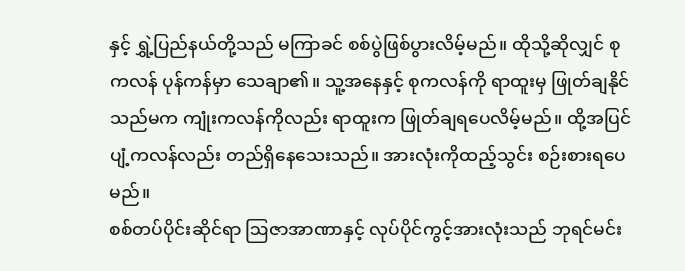နှင့် ရွှဲ့ပြည်နယ်တို့သည် မကြာခင် စစ်ပွဲဖြစ်ပွားလိမ့်မည်။ ထိုသို့ဆိုလျှင် စုကလန် ပုန်ကန်မှာ သေချာ၏။ သူ့အနေနှင့် စုကလန်ကို ရာထူးမှ ဖြုတ်ချနိုင်သည်မက ကျုံးကလန်ကိုလည်း ရာထူးက ဖြုတ်ချရပေလိမ့်မည်။ ထို့အပြင် ပျံ့ကလန်လည်း တည်ရှိနေသေးသည်။ အားလုံးကိုထည့်သွင်း စဉ်းစားရပေမည်။
စစ်တပ်ပိုင်းဆိုင်ရာ ဩဇာအာဏာနှင့် လုပ်ပိုင်ကွင့်အားလုံးသည် ဘုရင်မင်း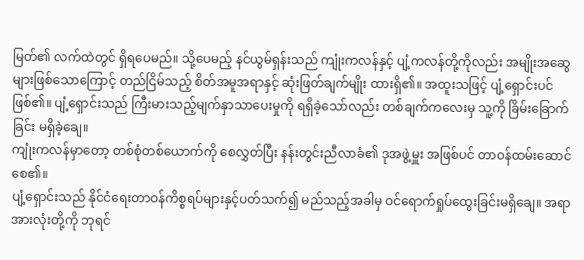မြတ်၏ လက်ထဲတွင် ရှိရပေမည်။ သို့ပေမည့် နင်ယွမ်ရှန်းသည် ကျုံးကလန်နှင့် ပျံ့ကလန်တို့ကိုလည်း အမျိုးအဆွေများဖြစ်သောကြောင့် တည်ငြိမ်သည့် စိတ်အမူအရာနှင့် ဆုံးဖြတ်ချက်မျိုး ထားရှိ၏။ အထူးသဖြင့် ပျံ့ရှောင်းပင် ဖြစ်၏။ ပျံ့ရှောင်းသည် ကြီးမားသည့်မျက်နှာသာပေးမှုကို ရရှိခဲ့သော်လည်း တစ်ချက်ကလေးမှ သူ့ကို ခြိမ်းခြောက်ခြင်း မရှိခဲ့ချေ။
ကျုံးကလန်မှာတော့ တစ်စုံတစ်ယောက်ကို စေလွှတ်ပြီး နန်းတွင်းညီလာခံ၏ ဒုအဖွဲ့မှူး အဖြစ်ပင် တာဝန်ထမ်းဆောင်စေ၏။
ပျံ့ရှောင်းသည် နိုင်ငံရေးတာဝန်ကိစ္စရပ်များနှင့်ပတ်သက်၍ မည်သည့်အခါမှ ဝင်ရောက်ရှုပ်ထွေးခြင်းမရှိချေ။ အရာအားလုံးတို့ကို ဘုရင်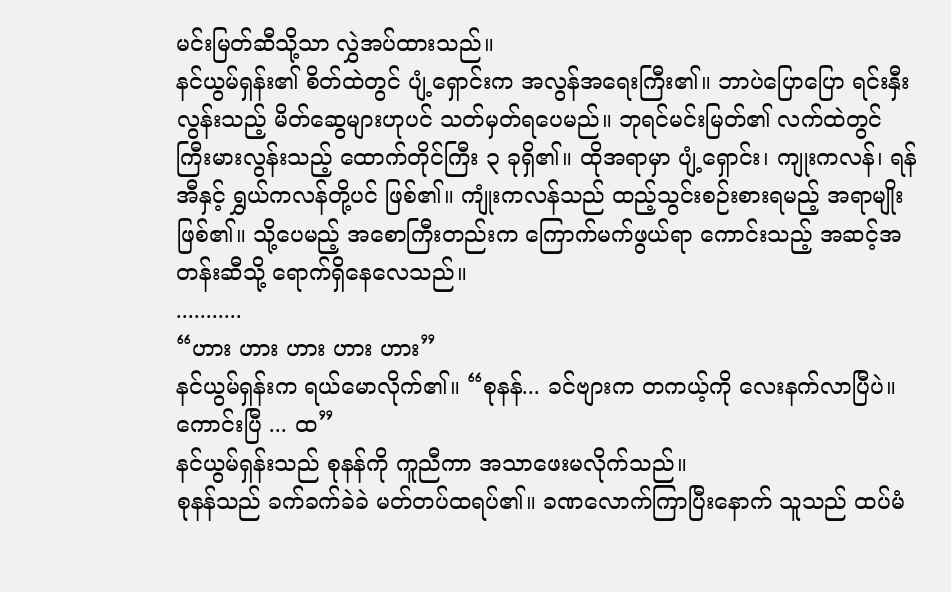မင်းမြတ်ဆီသို့သာ လွှဲအပ်ထားသည်။
နင်ယွမ်ရှန်း၏ စိတ်ထဲတွင် ပျံ့ရှောင်းက အလွန်အရေးကြီး၏။ ဘာပဲပြောပြော ရင်းနှီးလွန်းသည့် မိတ်ဆွေများဟုပင် သတ်မှတ်ရပေမည်။ ဘုရင်မင်းမြတ်၏ လက်ထဲတွင် ကြီးမားလွန်းသည့် ထောက်တိုင်ကြီး ၃ ခုရှိ၏။ ထိုအရာမှာ ပျံ့ရှောင်း၊ ကျုးကလန်၊ ရန်အီနှင့် ရွှယ်ကလန်တို့ပင် ဖြစ်၏။ ကျုံးကလန်သည် ထည့်သွင်းစဉ်းစားရမည့် အရာမျိုးဖြစ်၏။ သို့ပေမည့် အစောကြီးတည်းက ကြောက်မက်ဖွယ်ရာ ကောင်းသည့် အဆင့်အတန်းဆီသို့ ရောက်ရှိနေလေသည်။
...........
“ဟား ဟား ဟား ဟား ဟား”
နင်ယွမ်ရှန်းက ရယ်မောလိုက်၏။ “စုနန်... ခင်ဗျားက တကယ့်ကို လေးနက်လာပြီပဲ။ ကောင်းပြီ ... ထ”
နင်ယွမ်ရှန်းသည် စုနန်ကို ကူညီကာ အသာဖေးမလိုက်သည်။
စုနန်သည် ခက်ခက်ခဲခဲ မတ်တပ်ထရပ်၏။ ခဏလောက်ကြာပြီးနောက် သူသည် ထပ်မံ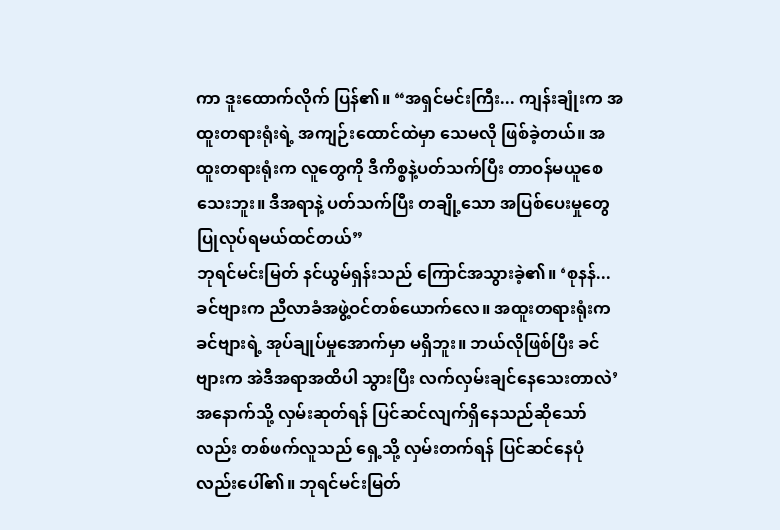ကာ ဒူးထောက်လိုက် ပြန်၏။ “အရှင်မင်းကြီး... ကျန်းချုံးက အထူးတရားရုံးရဲ့ အကျဉ်းထောင်ထဲမှာ သေမလို ဖြစ်ခဲ့တယ်။ အထူးတရားရုံးက လူတွေကို ဒီကိစ္စနဲ့ပတ်သက်ပြီး တာဝန်မယူစေသေးဘူး။ ဒီအရာနဲ့ ပတ်သက်ပြီး တချို့သော အပြစ်ပေးမှုတွေ ပြုလုပ်ရမယ်ထင်တယ်”
ဘုရင်မင်းမြတ် နင်ယွမ်ရှန်းသည် ကြောင်အသွားခဲ့၏။ ‘စုနန်... ခင်ဗျားက ညီလာခံအဖွဲ့ဝင်တစ်ယောက်လေ။ အထူးတရားရုံးက ခင်ဗျားရဲ့ အုပ်ချုပ်မှုအောက်မှာ မရှိဘူး။ ဘယ်လိုဖြစ်ပြီး ခင်ဗျားက အဲဒီအရာအထိပါ သွားပြီး လက်လှမ်းချင်နေသေးတာလဲ’
အနောက်သို့ လှမ်းဆုတ်ရန် ပြင်ဆင်လျက်ရှိနေသည်ဆိုသော်လည်း တစ်ဖက်လူသည် ရှေ့သို့ လှမ်းတက်ရန် ပြင်ဆင်နေပုံလည်းပေါ်၏။ ဘုရင်မင်းမြတ်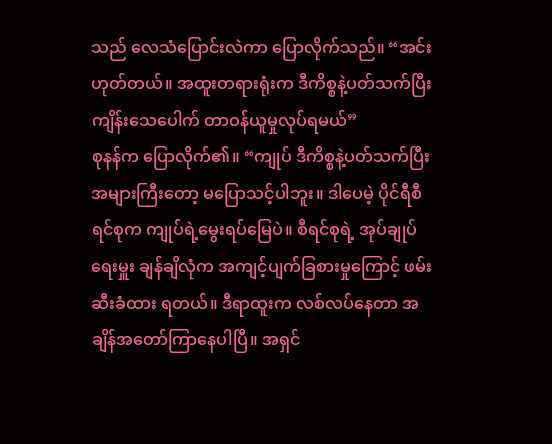သည် လေသံပြောင်းလဲကာ ပြောလိုက်သည်။ “အင်း ဟုတ်တယ်။ အထူးတရားရုံးက ဒီကိစ္စနဲ့ပတ်သက်ပြီး ကျိန်းသေပေါက် တာဝန်ယူမှုလုပ်ရမယ်”
စုနန်က ပြောလိုက်၏။ “ကျုပ် ဒီကိစ္စနဲ့ပတ်သက်ပြီး အများကြီးတော့ မပြောသင့်ပါဘူး။ ဒါပေမဲ့ ပိုင်ရီစီရင်စုက ကျုပ်ရဲ့မွေးရပ်မြေပဲ။ စီရင်စုရဲ့ အုပ်ချုပ်ရေးမှူး ချန်ချိလုံက အကျင့်ပျက်ခြစားမှုကြောင့် ဖမ်းဆီးခံထား ရတယ်။ ဒီရာထူးက လစ်လပ်နေတာ အချိန်အတော်ကြာနေပါပြီ။ အရှင်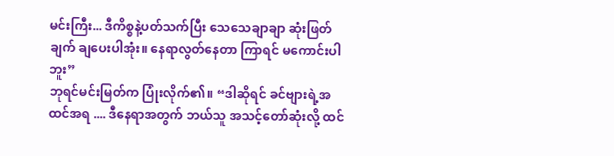မင်းကြီး... ဒီကိစ္စနဲ့ပတ်သက်ပြီး သေသေချာချာ ဆုံးဖြတ်ချက် ချပေးပါအုံး။ နေရာလွတ်နေတာ ကြာရင် မကောင်းပါဘူး”
ဘုရင်မင်းမြတ်က ပြုံးလိုက်၏။ “ဒါဆိုရင် ခင်ဗျားရဲ့အထင်အရ .... ဒီနေရာအတွက် ဘယ်သူ အသင့်တော်ဆုံးလို့ ထင်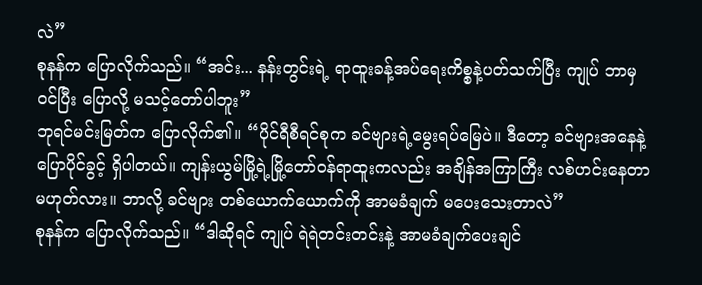လဲ”
စုနန်က ပြောလိုက်သည်။ “အင်း... နန်းတွင်းရဲ့ ရာထူးခန့်အပ်ရေးကိစ္စနဲ့ပတ်သက်ပြီး ကျုပ် ဘာမှ ဝင်ပြီး ပြောလို့ မသင့်တော်ပါဘူး”
ဘုရင်မင်းမြတ်က ပြောလိုက်၏။ “ပိုင်ရီစီရင်စုက ခင်ဗျားရဲ့မွေးရပ်မြေပဲ။ ဒီတော့ ခင်ဗျားအနေနဲ့ ပြောပိုင်ခွင့် ရှိပါတယ်။ ကျန်းယွမ်မြို့ရဲ့မြို့တော်ဝန်ရာထူးကလည်း အချိန်အကြာကြီး လစ်ဟင်းနေတာ မဟုတ်လား။ ဘာလို့ ခင်ဗျား တစ်ယောက်ယောက်ကို အာမခံချက် မပေးသေးတာလဲ”
စုနန်က ပြောလိုက်သည်။ “ဒါဆိုရင် ကျုပ် ရဲရဲတင်းတင်းနဲ့ အာမခံချက်ပေးချင်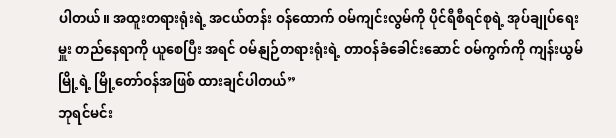ပါတယ်။ အထူးတရားရုံးရဲ့ အငယ်တန်း ဝန်ထောက် ဝမ်ကျင်းလွမ်ကို ပိုင်ရီစီရင်စုရဲ့ အုပ်ချုပ်ရေးမှူး တည်နေရာကို ယူစေပြီး အရင် ဝမ်နျဉ်တရားရုံးရဲ့ တာဝန်ခံခေါင်းဆောင် ဝမ်ကွက်ကို ကျန်းယွမ်မြို့ရဲ့ မြို့တော်ဝန်အဖြစ် ထားချင်ပါတယ်”
ဘုရင်မင်း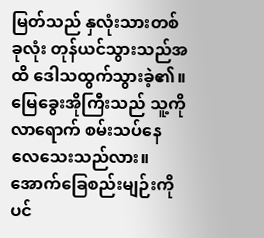မြတ်သည် နှလုံးသားတစ်ခုလုံး တုန်ယင်သွားသည်အထိ ဒေါသထွက်သွားခဲ့၏။ မြေခွေးအိုကြီးသည် သူ့ကို လာရောက် စမ်းသပ်နေလေသေးသည်လား။ အောက်ခြေစည်းမျဉ်းကိုပင်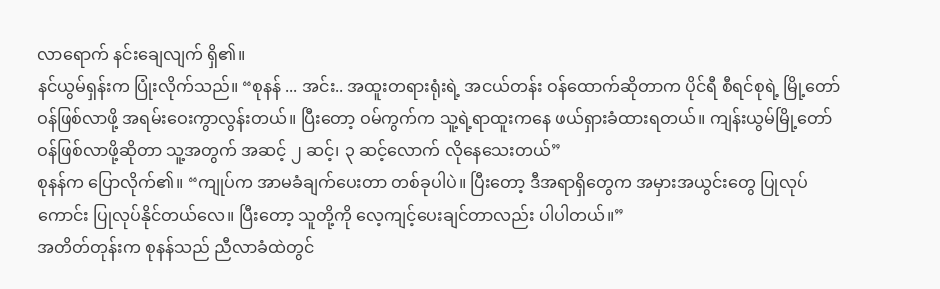လာရောက် နင်းချေလျက် ရှိ၏။
နင်ယွမ်ရှန်းက ပြုံးလိုက်သည်။ “စုနန် ... အင်း.. အထူးတရားရုံးရဲ့ အငယ်တန်း ဝန်ထောက်ဆိုတာက ပိုင်ရီ စီရင်စုရဲ့ မြို့တော်ဝန်ဖြစ်လာဖို့ အရမ်းဝေးကွာလွန်းတယ်။ ပြီးတော့ ဝမ်ကွက်က သူ့ရဲ့ရာထူးကနေ ဖယ်ရှားခံထားရတယ်။ ကျန်းယွမ်မြို့တော်ဝန်ဖြစ်လာဖို့ဆိုတာ သူ့အတွက် အဆင့် ၂ ဆင့်၊ ၃ ဆင့်လောက် လိုနေသေးတယ်”
စုနန်က ပြောလိုက်၏။ “ကျုပ်က အာမခံချက်ပေးတာ တစ်ခုပါပဲ။ ပြီးတော့ ဒီအရာရှိတွေက အမှားအယွင်းတွေ ပြုလုပ်ကောင်း ပြုလုပ်နိုင်တယ်လေ။ ပြီးတော့ သူတို့ကို လေ့ကျင့်ပေးချင်တာလည်း ပါပါတယ်။”
အတိတ်တုန်းက စုနန်သည် ညီလာခံထဲတွင်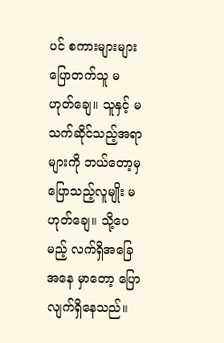ပင် စကားများများ ပြောတက်သူ မဟုတ်ချေ။ သူနှင့် မသက်ဆိုင်သည့်အရာများကို ဘယ်တော့မှ ပြောသည့်လူမျိုး မဟုတ်ချေ။ သို့ပေမည့် လက်ရှိအခြေအနေ မှာတော့ ပြောလျက်ရှိနေသည်။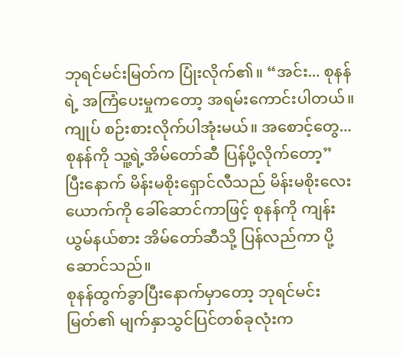ဘုရင်မင်းမြတ်က ပြုံးလိုက်၏။ “အင်း... စုနန်ရဲ့ အကြံပေးမှုကတော့ အရမ်းကောင်းပါတယ်။ ကျုပ် စဉ်းစားလိုက်ပါအုံးမယ်။ အစောင့်တွေ... စုနန်ကို သူ့ရဲ့အိမ်တော်ဆီ ပြန်ပို့လိုက်တော့”
ပြီးနောက် မိန်းမစိုးရှောင်လီသည် မိန်းမစိုးလေးယောက်ကို ခေါ်ဆောင်ကာဖြင့် စုနန်ကို ကျန်းယွမ်နယ်စား အိမ်တော်ဆီသို့ ပြန်လည်ကာ ပို့ဆောင်သည်။
စုနန်ထွက်ခွာပြီးနောက်မှာတော့ ဘုရင်မင်းမြတ်၏ မျက်နှာသွင်ပြင်တစ်ခုလုံးက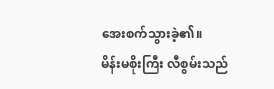အေးစက်သွားခဲ့၏။
မိန်းမစိုးကြီး လီစွမ်းသည်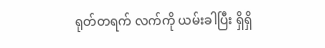ရုတ်တရက် လက်ကို ယမ်းခါပြီး ရှိရှိ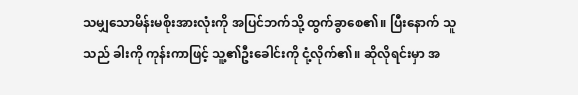သမျှသောမိန်းမစိုးအားလုံးကို အပြင်ဘက်သို့ ထွက်ခွာစေ၏။ ပြီးနောက် သူသည် ခါးကို ကုန်းကာဖြင့် သူ့၏ဦးခေါင်းကို ငုံ့လိုက်၏။ ဆိုလိုရင်းမှာ အ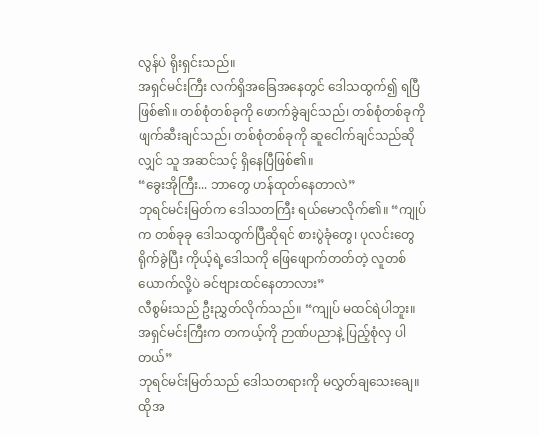လွန်ပဲ ရိုးရှင်းသည်။
အရှင်မင်းကြီး လက်ရှိအခြေအနေတွင် ဒေါသထွက်၍ ရပြီဖြစ်၏။ တစ်စုံတစ်ခုကို ဖောက်ခွဲချင်သည်၊ တစ်စုံတစ်ခုကို ဖျက်ဆီးချင်သည်၊ တစ်စုံတစ်ခုကို ဆူငေါက်ချင်သည်ဆိုလျှင် သူ အဆင်သင့် ရှိနေပြီဖြစ်၏။
“ခွေးအိုကြီး... ဘာတွေ ဟန်ထုတ်နေတာလဲ”
ဘုရင်မင်းမြတ်က ဒေါသတကြီး ရယ်မောလိုက်၏။ “ကျုပ်က တစ်ခုခု ဒေါသထွက်ပြီဆိုရင် စားပွဲခုံတွေ၊ ပုလင်းတွေ ရိုက်ခွဲပြီး ကိုယ့်ရဲ့ဒေါသကို ဖြေဖျောက်တတ်တဲ့ လူတစ်ယောက်လို့ပဲ ခင်ဗျားထင်နေတာလား”
လီစွမ်းသည် ဦးညွှတ်လိုက်သည်။ “ကျုပ် မထင်ရဲပါဘူး။ အရှင်မင်းကြီးက တကယ့်ကို ဉာဏ်ပညာနဲ့ ပြည့်စုံလှ ပါတယ်”
ဘုရင်မင်းမြတ်သည် ဒေါသတရားကို မလွှတ်ချသေးချေ။ ထိုအ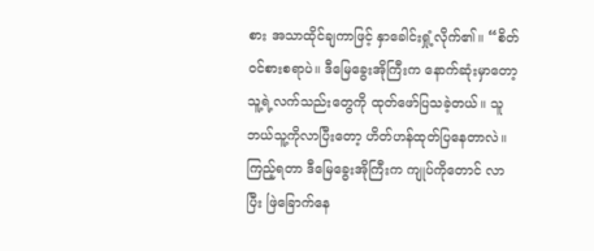စား အသာထိုင်ချကာဖြင့် နှာခေါင်းရှုံ့လိုက်၏။ “စိတ်ဝင်စားစရာပဲ။ ဒီမြေခွေးအိုကြီးက နောက်ဆုံးမှာတော့ သူ့ရဲ့လက်သည်းတွေကို ထုတ်ဖော်ပြသခဲ့တယ်။ သူ ဘယ်သူ့ကိုလာပြီးတော့ ဟိတ်ဟန်ထုတ်ပြနေတာလဲ။ ကြည့်ရတာ ဒီမြေခွေးအိုကြီးက ကျုပ်ကိုတောင် လာပြီး ဖြဲခြောက်နေ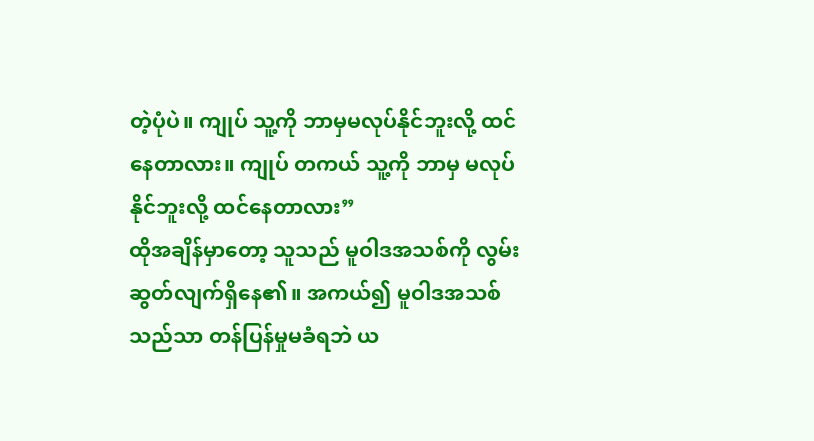တဲ့ပုံပဲ။ ကျုပ် သူ့ကို ဘာမှမလုပ်နိုင်ဘူးလို့ ထင်နေတာလား။ ကျုပ် တကယ် သူ့ကို ဘာမှ မလုပ်နိုင်ဘူးလို့ ထင်နေတာလား”
ထိုအချိန်မှာတော့ သူသည် မူဝါဒအသစ်ကို လွမ်းဆွတ်လျက်ရှိနေ၏။ အကယ်၍ မူဝါဒအသစ်သည်သာ တန်ပြန်မှုမခံရဘဲ ယ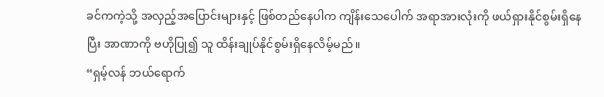ခင်ကကဲ့သို့ အလှည့်အပြောင်းများနှင့် ဖြစ်တည်နေပါက ကျိန်းသေပေါက် အရာအားလုံးကို ဖယ်ရှားနိုင်စွမ်းရှိနေပြီး အာဏာကို ဗဟိုပြု၍ သူ ထိန်းချုပ်နိုင်စွမ်းရှိနေလိမ့်မည်။
“ရှမ့်လန် ဘယ်ရောက်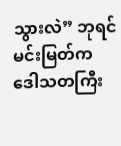သွားလဲ” ဘုရင်မင်းမြတ်က ဒေါသတကြီး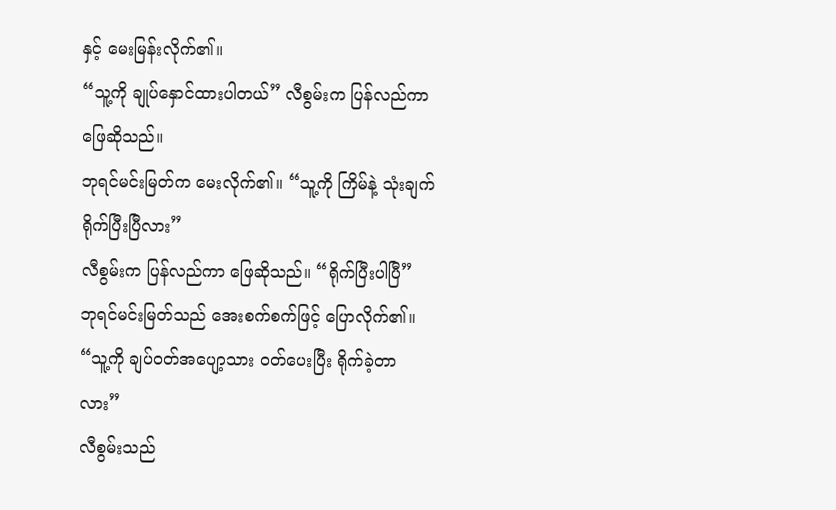နှင့် မေးမြန်းလိုက်၏။
“သူ့ကို ချုပ်နှောင်ထားပါတယ်” လီစွမ်းက ပြန်လည်ကာ ဖြေဆိုသည်။
ဘုရင်မင်းမြတ်က မေးလိုက်၏။ “သူ့ကို ကြိမ်နဲ့ သုံးချက် ရိုက်ပြီးပြီလား”
လီစွမ်းက ပြန်လည်ကာ ဖြေဆိုသည်။ “ရိုက်ပြီးပါပြီ”
ဘုရင်မင်းမြတ်သည် အေးစက်စက်ဖြင့် ပြောလိုက်၏။ “သူ့ကို ချပ်ဝတ်အပျော့သား ဝတ်ပေးပြီး ရိုက်ခဲ့တာလား”
လီစွမ်းသည်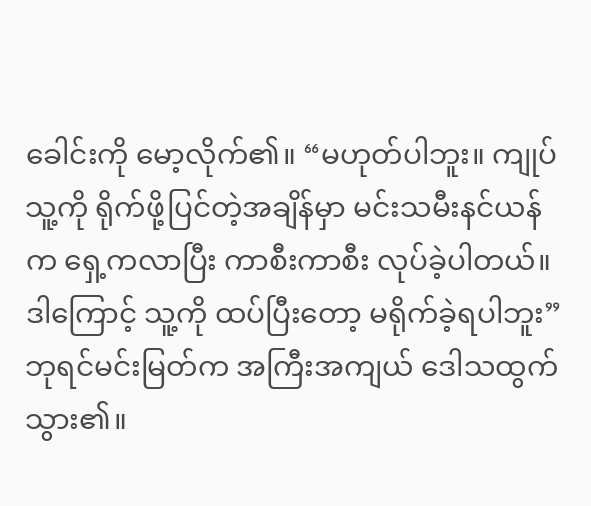ခေါင်းကို မော့လိုက်၏။ “မဟုတ်ပါဘူး။ ကျုပ် သူ့ကို ရိုက်ဖို့ပြင်တဲ့အချိန်မှာ မင်းသမီးနင်ယန်က ရှေ့ကလာပြီး ကာစီးကာစီး လုပ်ခဲ့ပါတယ်။ ဒါကြောင့် သူ့ကို ထပ်ပြီးတော့ မရိုက်ခဲ့ရပါဘူး”
ဘုရင်မင်းမြတ်က အကြီးအကျယ် ဒေါသထွက်သွား၏။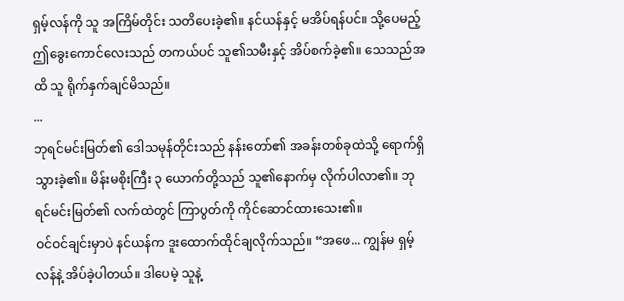ရှမ့်လန်ကို သူ အကြိမ်တိုင်း သတိပေးခဲ့၏။ နင်ယန်နှင့် မအိပ်ရန်ပင်။ သို့ပေမည့် ဤခွေးကောင်လေးသည် တကယ်ပင် သူ၏သမီးနှင့် အိပ်စက်ခဲ့၏။ သေသည်အထိ သူ ရိုက်နှက်ချင်မိသည်။
...
ဘုရင်မင်းမြတ်၏ ဒေါသမုန်တိုင်းသည် နန်းတော်၏ အခန်းတစ်ခုထဲသို့ ရောက်ရှိသွားခဲ့၏။ မိန်းမစိုးကြီး ၃ ယောက်တို့သည် သူ၏နောက်မှ လိုက်ပါလာ၏။ ဘုရင်မင်းမြတ်၏ လက်ထဲတွင် ကြာပွတ်ကို ကိုင်ဆောင်ထားသေး၏။
ဝင်ဝင်ချင်းမှာပဲ နင်ယန်က ဒူးထောက်ထိုင်ချလိုက်သည်။ “အဖေ... ကျွန်မ ရှမ့်လန်နဲ့ အိပ်ခဲ့ပါတယ်။ ဒါပေမဲ့ သူနဲ့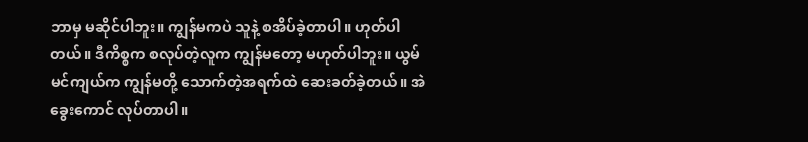ဘာမှ မဆိုင်ပါဘူး။ ကျွန်မကပဲ သူနဲ့ စအိပ်ခဲ့တာပါ။ ဟုတ်ပါတယ်။ ဒီကိစ္စက စလုပ်တဲ့လူက ကျွန်မတော့ မဟုတ်ပါဘူး။ ယွမ်မင်ကျယ်က ကျွန်မတို့ သောက်တဲ့အရက်ထဲ ဆေးခတ်ခဲ့တယ်။ အဲခွေးကောင် လုပ်တာပါ။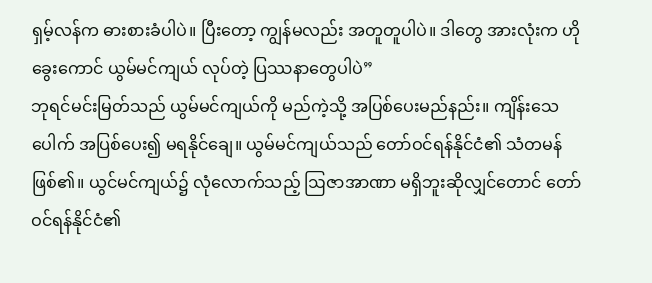ရှမ့်လန်က ဓားစားခံပါပဲ။ ပြီးတော့ ကျွန်မလည်း အတူတူပါပဲ။ ဒါတွေ အားလုံးက ဟိုခွေးကောင် ယွမ်မင်ကျယ် လုပ်တဲ့ ပြဿနာတွေပါပဲ”
ဘုရင်မင်းမြတ်သည် ယွမ်မင်ကျယ်ကို မည်ကဲ့သို့ အပြစ်ပေးမည်နည်း။ ကျိန်းသေပေါက် အပြစ်ပေး၍ မရနိုင်ချေ။ ယွမ်မင်ကျယ်သည် တော်ဝင်ရန်နိုင်ငံ၏ သံတမန် ဖြစ်၏။ ယွင်မင်ကျယ်၌ လုံလောက်သည့် ဩဇာအာဏာ မရှိဘူးဆိုလျှင်တောင် တော်ဝင်ရန်နိုင်ငံ၏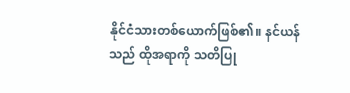နိုင်ငံသားတစ်ယောက်ဖြစ်၏။ နင်ယန်သည် ထိုအရာကို သတိပြု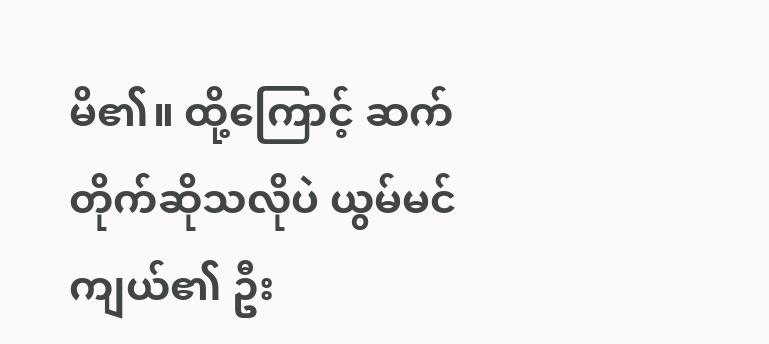မိ၏။ ထို့ကြောင့် ဆက်တိုက်ဆိုသလိုပဲ ယွမ်မင်ကျယ်၏ ဦး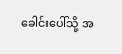ခေါင်းပေါ်သို့ အ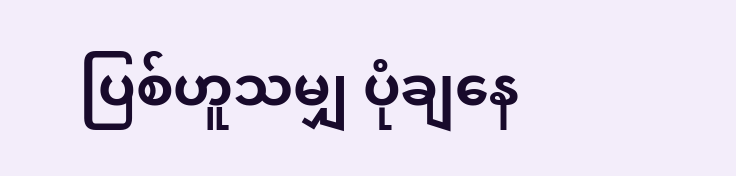ပြစ်ဟူသမျှ ပုံချနေ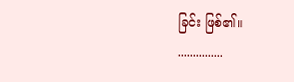ခြင်း ဖြစ်၏။
...............